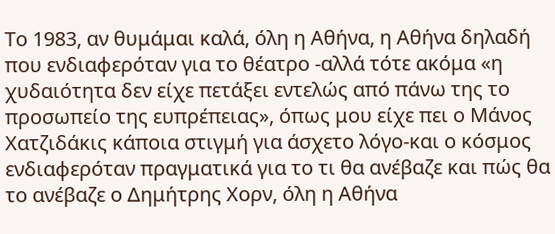Το 1983, αν θυμάμαι καλά, όλη η Αθήνα, η Αθήνα δηλαδή που ενδιαφερόταν για το θέατρο -αλλά τότε ακόμα «η χυδαιότητα δεν είχε πετάξει εντελώς από πάνω της το προσωπείο της ευπρέπειας», όπως μου είχε πει ο Μάνος Χατζιδάκις κάποια στιγμή για άσχετο λόγο-και ο κόσμος ενδιαφερόταν πραγματικά για το τι θα ανέβαζε και πώς θα το ανέβαζε ο Δημήτρης Χορν, όλη η Αθήνα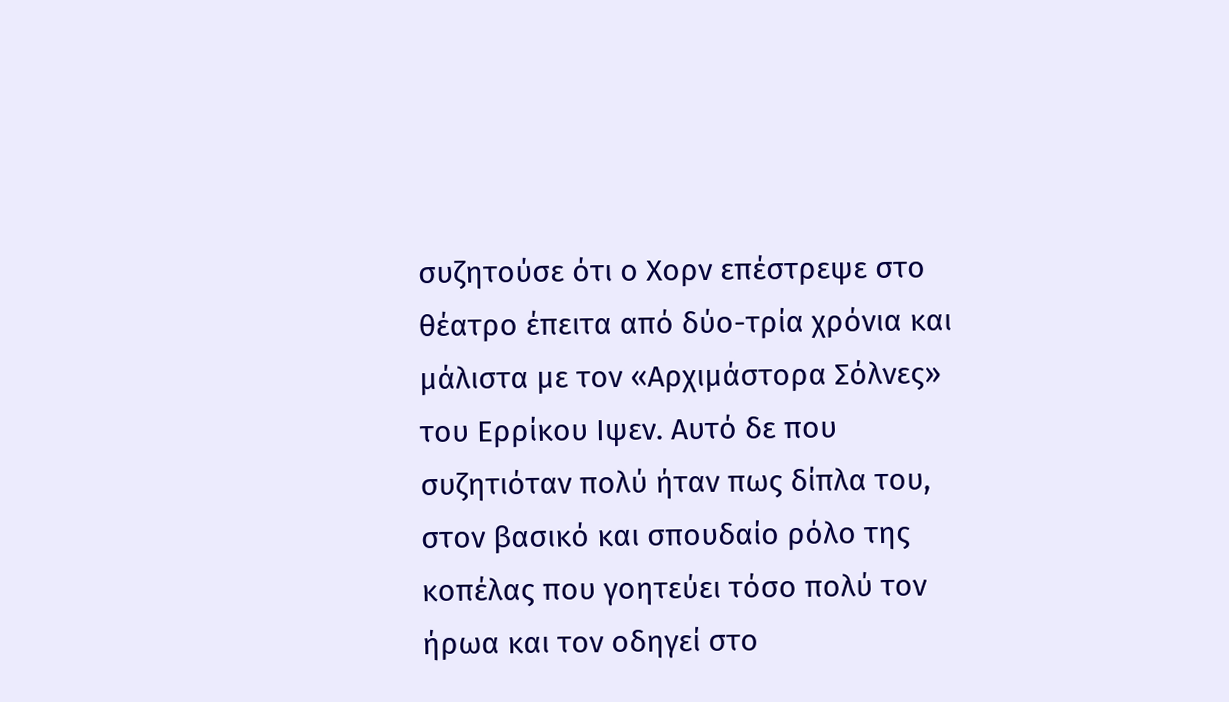συζητούσε ότι ο Χορν επέστρεψε στο θέατρο έπειτα από δύο-τρία χρόνια και μάλιστα με τον «Αρχιμάστορα Σόλνες» του Ερρίκου Ιψεν. Αυτό δε που συζητιόταν πολύ ήταν πως δίπλα του, στον βασικό και σπουδαίο ρόλο της κοπέλας που γοητεύει τόσο πολύ τον ήρωα και τον οδηγεί στο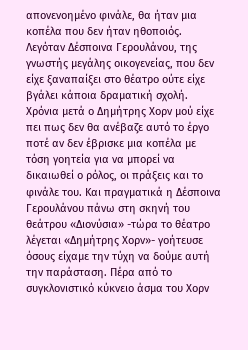απονενοημένο φινάλε, θα ήταν μια κοπέλα που δεν ήταν ηθοποιός. Λεγόταν Δέσποινα Γερουλάνου, της γνωστής μεγάλης οικογενείας, που δεν είχε ξαναπαίξει στο θέατρο ούτε είχε βγάλει κάποια δραματική σχολή. Χρόνια μετά ο Δημήτρης Χορν μού είχε πει πως δεν θα ανέβαζε αυτό το έργο ποτέ αν δεν έβρισκε μια κοπέλα με τόση γοητεία για να μπορεί να δικαιωθεί ο ρόλος, οι πράξεις και το φινάλε του. Και πραγματικά η Δέσποινα Γερουλάνου πάνω στη σκηνή του θεάτρου «Διονύσια» -τώρα το θέατρο λέγεται «Δημήτρης Χορν»- γοήτευσε όσους είχαμε την τύχη να δούμε αυτή την παράσταση. Πέρα από το συγκλονιστικό κύκνειο άσμα του Χορν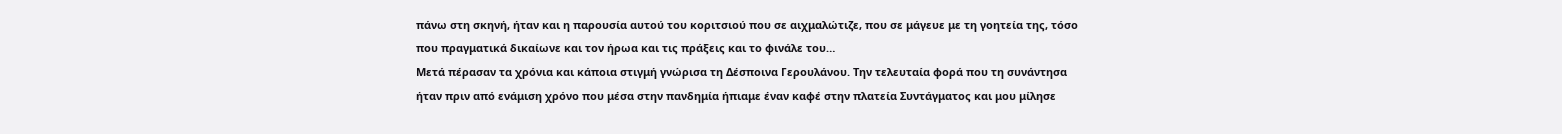πάνω στη σκηνή, ήταν και η παρουσία αυτού του κοριτσιού που σε αιχμαλώτιζε, που σε μάγευε με τη γοητεία της, τόσο που πραγματικά δικαίωνε και τον ήρωα και τις πράξεις και το φινάλε του…
Μετά πέρασαν τα χρόνια και κάποια στιγμή γνώρισα τη Δέσποινα Γερουλάνου. Την τελευταία φορά που τη συνάντησα ήταν πριν από ενάμιση χρόνο που μέσα στην πανδημία ήπιαμε έναν καφέ στην πλατεία Συντάγματος και μου μίλησε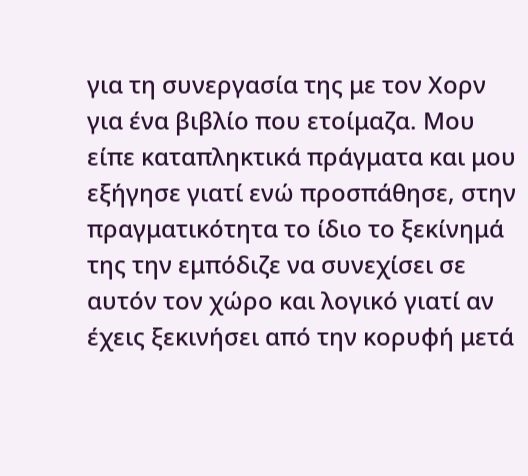για τη συνεργασία της με τον Χορν για ένα βιβλίο που ετοίμαζα. Μου είπε καταπληκτικά πράγματα και μου εξήγησε γιατί ενώ προσπάθησε, στην πραγματικότητα το ίδιο το ξεκίνημά της την εμπόδιζε να συνεχίσει σε αυτόν τον χώρο και λογικό γιατί αν έχεις ξεκινήσει από την κορυφή μετά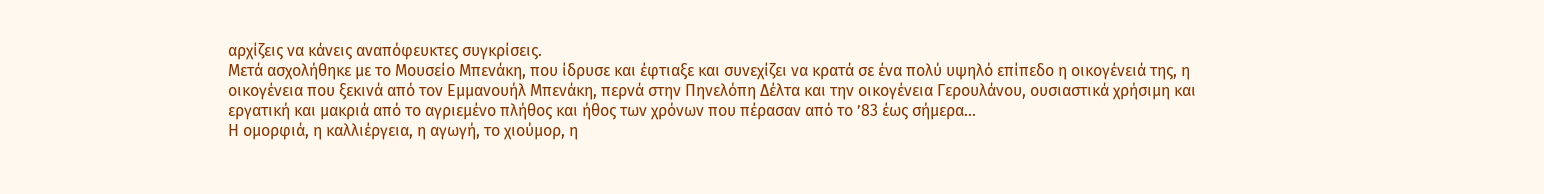αρχίζεις να κάνεις αναπόφευκτες συγκρίσεις.
Μετά ασχολήθηκε με το Μουσείο Μπενάκη, που ίδρυσε και έφτιαξε και συνεχίζει να κρατά σε ένα πολύ υψηλό επίπεδο η οικογένειά της, η οικογένεια που ξεκινά από τον Εμμανουήλ Μπενάκη, περνά στην Πηνελόπη Δέλτα και την οικογένεια Γερουλάνου, ουσιαστικά χρήσιμη και εργατική και μακριά από το αγριεμένο πλήθος και ήθος των χρόνων που πέρασαν από το ’83 έως σήμερα…
Η ομορφιά, η καλλιέργεια, η αγωγή, το χιούμορ, η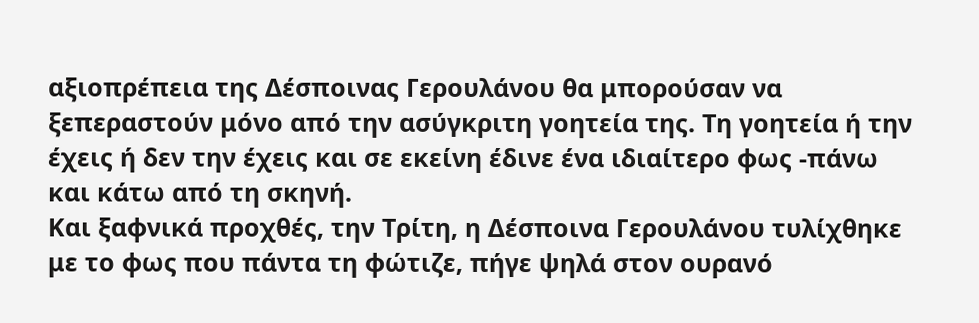αξιοπρέπεια της Δέσποινας Γερουλάνου θα μπορούσαν να ξεπεραστούν μόνο από την ασύγκριτη γοητεία της. Τη γοητεία ή την έχεις ή δεν την έχεις και σε εκείνη έδινε ένα ιδιαίτερο φως -πάνω και κάτω από τη σκηνή.
Και ξαφνικά προχθές, την Τρίτη, η Δέσποινα Γερουλάνου τυλίχθηκε με το φως που πάντα τη φώτιζε, πήγε ψηλά στον ουρανό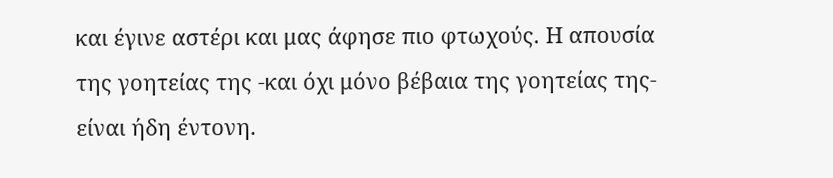και έγινε αστέρι και μας άφησε πιο φτωχούς. Η απουσία της γοητείας της -και όχι μόνο βέβαια της γοητείας της- είναι ήδη έντονη.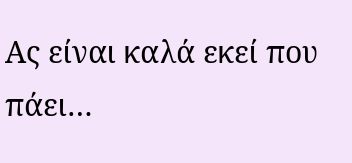Ας είναι καλά εκεί που πάει…